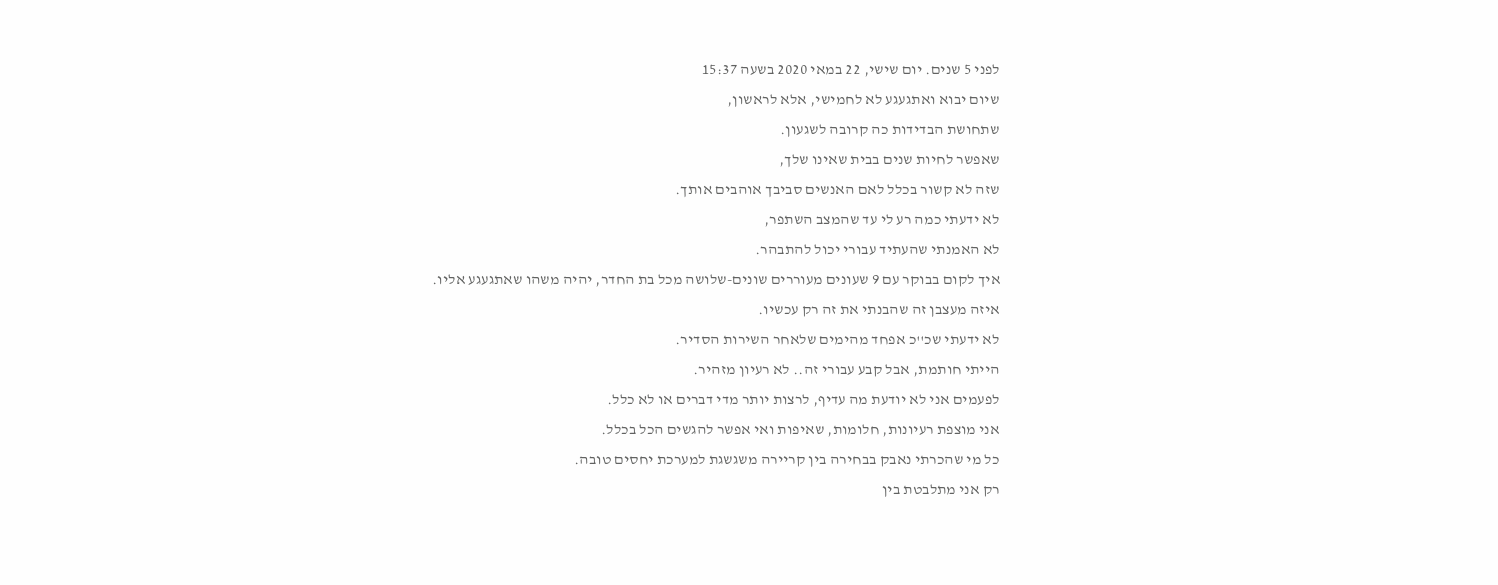לפני 5 שנים. יום שישי, 22 במאי 2020 בשעה 15:37
שיום יבוא ואתגעגע לא לחמישי, אלא לראשון,
שתחושת הבדידות כה קרובה לשגעון.
שאפשר לחיות שנים בבית שאינו שלך,
שזה לא קשור בכלל לאם האנשים סביבך אוהבים אותך.
לא ידעתי כמה רע לי עד שהמצב השתפר,
לא האמנתי שהעתיד עבורי יכול להתבהר.
איך לקום בבוקר עם 9 שעונים מעוררים שונים-שלושה מכל בת החדר, יהיה משהו שאתגעגע אליו.
איזה מעצבן זה שהבנתי את זה רק עכשיו.
לא ידעתי שכ''כ אפחד מהימים שלאחר השירות הסדיר.
הייתי חותמת, אבל קבע עבורי זה.. לא רעיון מזהיר.
לפעמים אני לא יודעת מה עדיף, לרצות יותר מדי דברים או לא כלל.
אני מוצפת רעיונות, חלומות, שאיפות ואי אפשר להגשים הכל בכלל.
כל מי שהכרתי נאבק בבחירה בין קריירה משגשגת למערכת יחסים טובה.
רק אני מתלבטת בין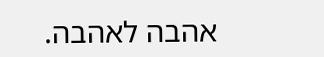אהבה לאהבה.